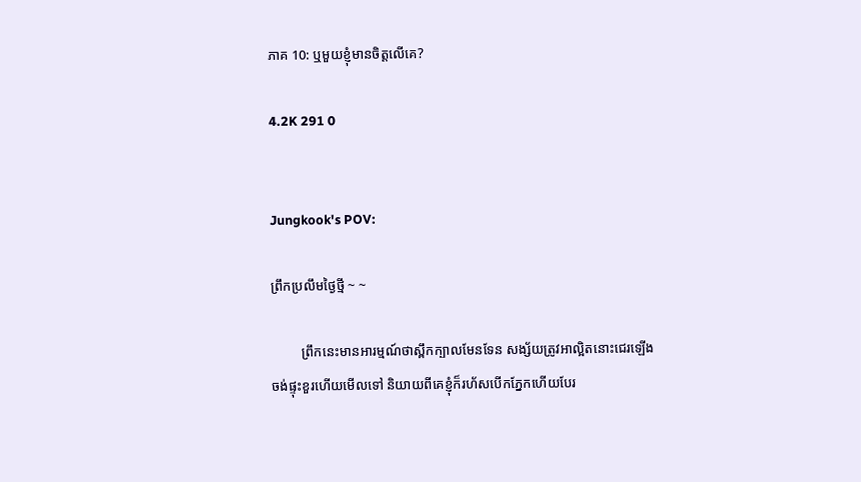ភាគ 10: ឬមួយខ្ញុំមានចិត្តលើគេ?

4.2K 291 0


Jungkook's POV:

ព្រឹកប្រលឹមថ្ងៃថ្មី ~ ~

         ព្រឹកនេះមានអារម្មណ៍ថាស្ពឹកក្បាលមែនទែន សង្ស័យត្រូវអាល្អិតនោះជេរឡើងចង់ផ្ទុះខួរហើយមើលទៅ និយាយពីគេខ្ញុំក៏រហ័សបើកភ្នែកហើយបែរ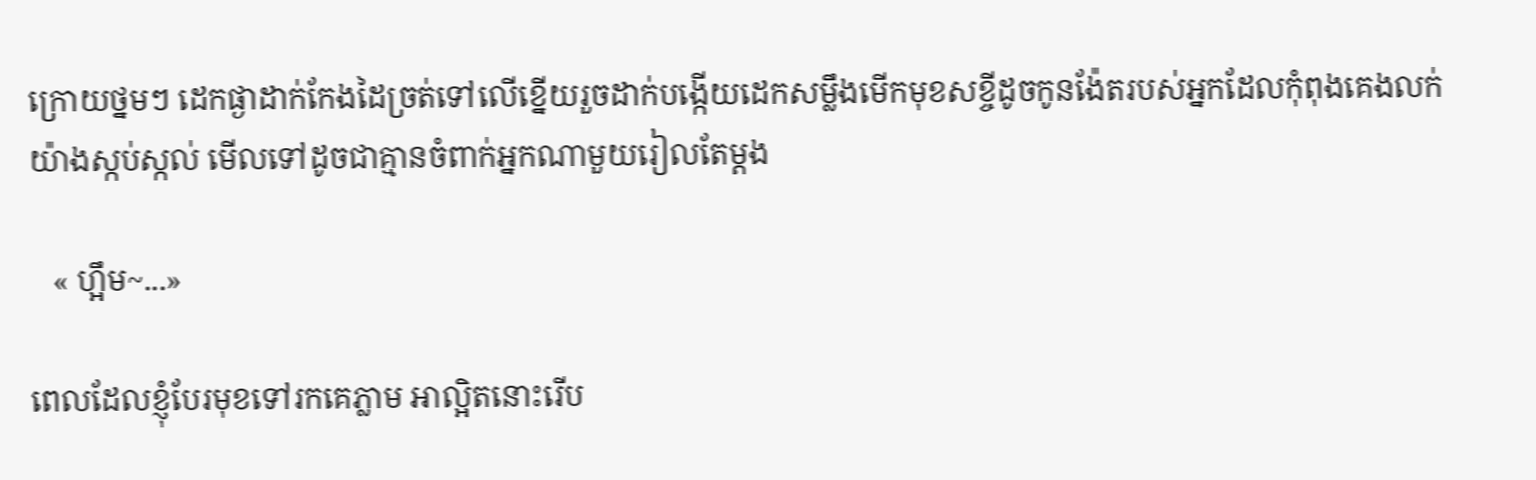ក្រោយថ្នមៗ ដេកផ្ងាដាក់កែងដៃច្រត់ទៅលើខ្នើយរួចដាក់បង្កើយដេកសម្លឹងមើកមុខសខ្ចីដូចកូនង៉ែតរបស់អ្នកដែលកុំពុងគេងលក់យ៉ាងស្កប់ស្កល់ មើលទៅដូចជាគ្មានចំពាក់អ្នកណាមួយរៀលតែម្តង

   « ហ្អឹម~...»

ពេលដែលខ្ញុំបែរមុខទៅរកគេភ្លាម អាល្អិតនោះរើប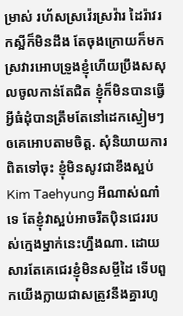ម្រាស់ រហ័សស្រវ៉េរស្រវ៉ារ ដៃរ៉ាវរកស្អីក៏មិនដឹង តែចុងក្រោយក៏មកស្រវារអោបទ្រូងខ្ញុំហើយប្រឹងសសុលចូលកាន់តែជិត ខ្ញុំក៏មិនបានធ្វើអ្វីធំដុំបានត្រឹមតែនៅដេកស្ងៀមៗឲគេអោបតាមចិត្ត. សុំនិយាយការពិតទៅចុះ ខ្ញុំមិនសូវជាខឹងស្អប់ Kim Taehyung អីណាស់ណា៎ទេ តែខ្ញុំវាស្អប់អាចរឹតបុិនជេររបស់ក្មេងម្នាក់នេះហ្នឹងណា. ដោយសារតែគេជេរខ្ញុំមិនសម្ចីដៃ ទើបពួកយើងក្លាយជាសត្រូវនឹងគ្នារហូ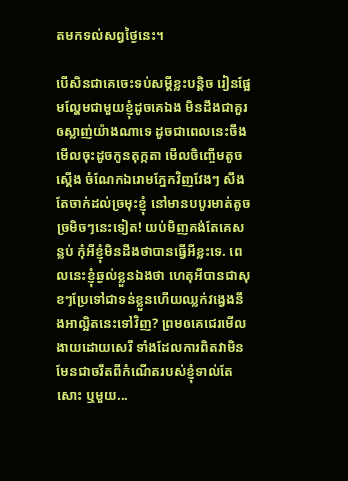តមកទល់សព្វថ្ងៃនេះ។

បើសិនជាគេចេះទប់សម្តីខ្លះបន្តិច រៀនផ្អែមល្ហែមជាមួយខ្ញុំដូចគេឯង មិនដឹងជាគួរឲស្លាញ់យ៉ាងណាទេ ដូចជាពេលនេះចឹង មើលចុះដូចកូនតុក្កតា មើលចិញ្ចើមតូចស្តើង ចំណែកឯរោមភ្នែកវិញវែងៗ សឹងតែចាក់ដល់ច្រមុះខ្ញុំ នៅមានបបូរមាត់តូចច្រមិចៗនេះទៀត! យប់មិញគង់តែគេសន្លប់ កុំអីខ្ញុំមិនដឹងថាបានធ្វើអីខ្លះទេ. ពេលនេះខ្ញុំឆ្ងល់ខ្លួនឯងថា ហេតុអីបានជាសុខៗប្រែទៅជាទន់ខ្លួនហើយឈ្លក់វង្វេងនឹងអាល្អិតនេះទៅវិញ? ព្រមឲគេជេរមើលងាយដោយសេរី ទាំងដែលការពិតវាមិនមែនជាចរឹតពីកំណើតរបស់ខ្ញុំទាល់តែសោះ ឬមួយ...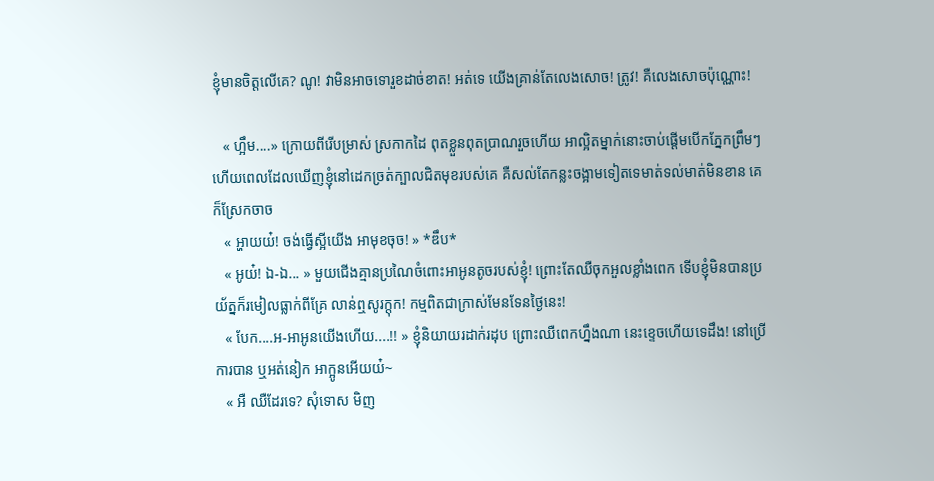ខ្ញុំមានចិត្តលើគេ? ណូ! វាមិនអាចទោរួខដាច់ខាត! អត់ទេ យើងគ្រាន់តែលេងសោច! ត្រូវ! គឺលេងសោចប៉ុណ្ណោះ!

   « ហ្អឹម....» ក្រោយពីរើបម្រាស់ ស្រកាកដៃ ពុតខ្លួនពុតប្រាណរួចហើយ អាល្អិតម្នាក់នោះចាប់ផ្តើមបើកភ្នែកព្រឹមៗ ហើយពេលដែលឃើញខ្ញុំនៅដេកច្រត់ក្បាលជិតមុខរបស់គេ គឺសល់តែកន្លះចង្អាមទៀតទេមាត់ទល់មាត់មិនខាន គេក៏ស្រែកចាច
   « អ្ហាយយ៎! ចង់ធ្វើស្អីយើង អាមុខចុច! » *ឌឹប*
   « អូយ៎! ឯ-ឯ... » មួយជើងគ្មានប្រណៃចំពោះអាអូនតូចរបស់ខ្ញុំ! ព្រោះតែឈឺចុកអួលខ្លាំងពេក ទើបខ្ញុំមិនបានប្រយ័ត្នក៏រមៀលធ្លាក់ពីគ្រែ លាន់ឮសូរក្តុក! កម្មពិតជាក្រាស់មែនទែនថ្ងៃនេះ!
   « បែក....អ-អាអូនយើងហើយ....!! » ខ្ញុំនិយាយរដាក់រដុប ព្រោះឈឺពេកហ្នឹងណា នេះខ្ទេចហើយទេដឹង! នៅប្រើការបាន ឬអត់នៀក អាក្អូនអើយយ៎~
   « អឺ ឈឺដែរទេ? សុំទោស មិញ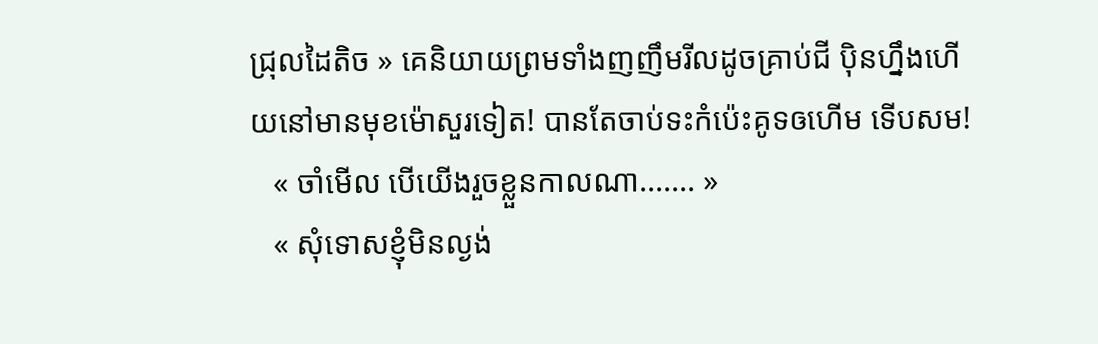ជ្រុលដៃតិច » គេនិយាយព្រមទាំងញញឹមរីលដូចគ្រាប់ជី បុិនហ្នឹងហើយនៅមានមុខម៉ោសួរទៀត! បានតែចាប់ទះកំប៉េះគូទឲហើម ទើបសម!
   « ចាំមើល បើយើងរួចខ្លួនកាលណា....... »
   « សុំទោសខ្ញុំមិនល្ងង់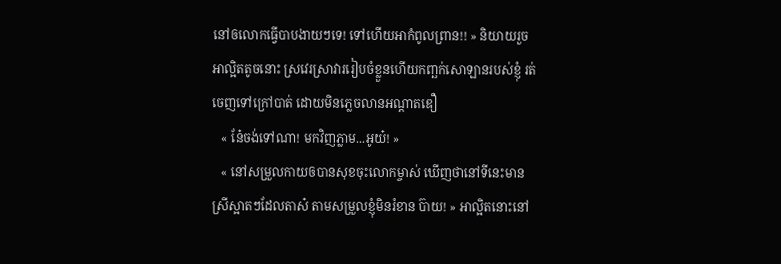នៅឲលោកធ្វើបាបងាយៗទេ! ទៅហើយអាកំពូលព្រាន!! » និយាយរួច អាល្អិតតូចនោះ ស្រវេរស្រាវាររៀបចំខ្លួនហើយកញ្ឆក់សោឡានរបស់ខ្ញុំ រត់ចេញទៅក្រៅបាត់ ដោយមិនភ្លេចលានអណ្តាតឌឿ
   « នែ៎ចង់ទៅណា! មកវិញភ្លាម...អូយ៎! »
   « នៅសម្រួលកាយឲបានសុខចុះលោកម្ចាស់ ឃើញថានៅទីនេះមានស្រីស្អាតៗដែលតាស៎ តាមសម្រួលខ្ញុំមិនរំខាន ប៊ាយ! » អាល្អិតនោះនៅ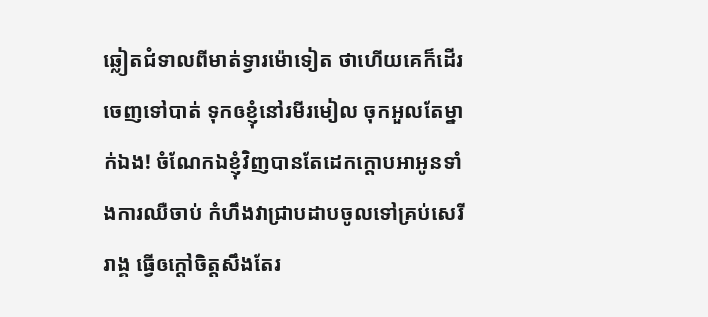ឆ្លៀតជំទាលពីមាត់ទ្វារម៉ោទៀត ថាហើយគេក៏ដើរចេញទៅបាត់ ទុកឲខ្ញុំនៅរមីរមៀល ចុកអួលតែម្នាក់ឯង! ចំណែកឯខ្ញុំវិញបានតែដេកក្តោបអាអូនទាំងការឈឺចាប់ កំហឹងវាជ្រាបដាបចូលទៅគ្រប់សេរីរាង្គ ធ្វើឲក្តៅចិត្តសឹងតែរ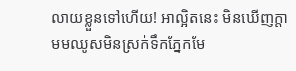លាយខ្លួនទៅហើយ! អាល្អិតនេះ មិនឃើញក្តាមមឈូសមិនស្រក់ទឹកភ្នែកមែ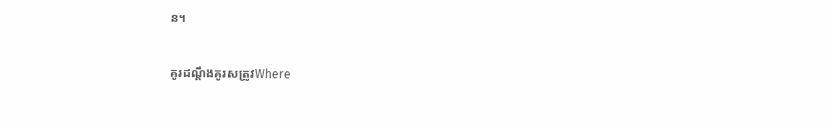ន។

គូរដណ្តឹងគូរសត្រូវWhere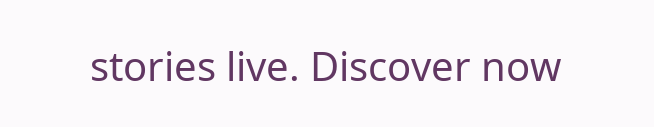stories live. Discover now